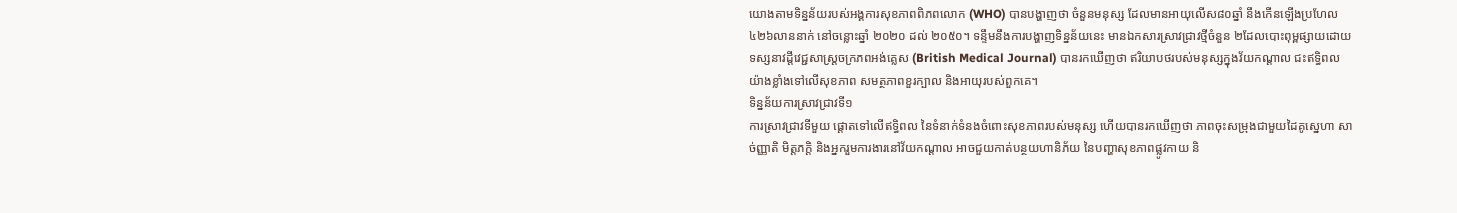យោងតាមទិន្នន័យរបស់អង្គការសុខភាពពិភពលោក (WHO) បានបង្ហាញថា ចំនួនមនុស្ស ដែលមានអាយុលើស៨០ឆ្នាំ នឹងកើនឡើងប្រហែល ៤២៦លាននាក់ នៅចន្លោះឆ្នាំ ២០២០ ដល់ ២០៥០។ ទន្ទឹមនឹងការបង្ហាញទិន្នន័យនេះ មានឯកសារស្រាវជ្រាវថ្មីចំនួន ២ដែលបោះពុម្ពផ្សាយដោយ ទស្សនាវដ្ដីវេជ្ជសាស្ត្រចក្រភពអង់គ្លេស (British Medical Journal) បានរកឃើញថា ឥរិយាបថរបស់មនុស្សក្នុងវ័យកណ្ដាល ជះឥទ្ធិពលយ៉ាងខ្លាំងទៅលើសុខភាព សមត្ថភាពខួរក្បាល និងអាយុរបស់ពួកគេ។
ទិន្នន័យការស្រាវជ្រាវទី១
ការស្រាវជា្រវទីមួយ ផ្ដោតទៅលើឥទ្ធិពល នៃទំនាក់ទំនងចំពោះសុខភាពរបស់មនុស្ស ហើយបានរកឃើញថា ភាពចុះសម្រុងជាមួយដៃគូស្នេហា សាច់ញ្ញាតិ មិត្តភក្តិ និងអ្នករួមការងារនៅវ័យកណ្ដាល អាចជួយកាត់បន្ថយហានិភ័យ នៃបញ្ហាសុខភាពផ្លូវកាយ និ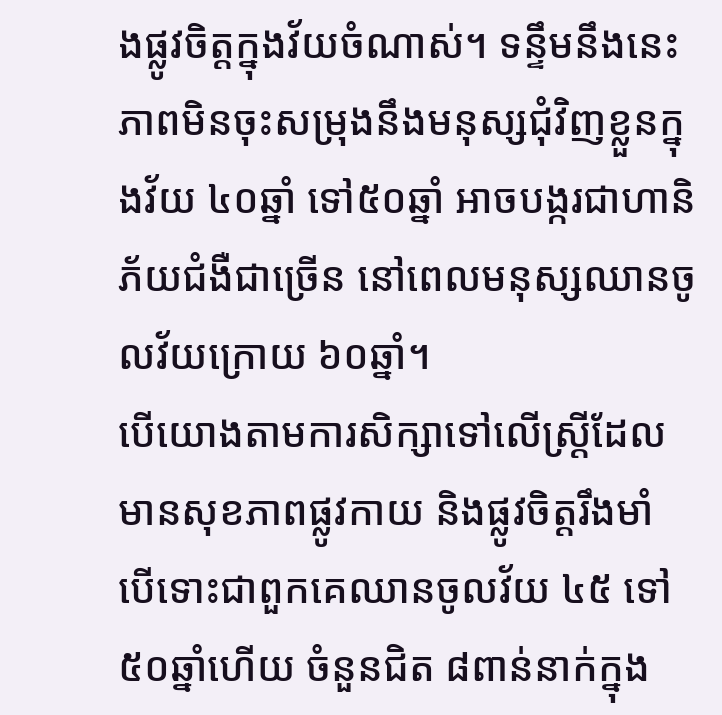ងផ្លូវចិត្តក្នុងវ័យចំណាស់។ ទន្ទឹមនឹងនេះ ភាពមិនចុះសម្រុងនឹងមនុស្សជុំវិញខ្លួនក្នុងវ័យ ៤០ឆ្នាំ ទៅ៥០ឆ្នាំ អាចបង្ករជាហានិភ័យជំងឺជាច្រើន នៅពេលមនុស្សឈានចូលវ័យក្រោយ ៦០ឆ្នាំ។
បើយោងតាមការសិក្សាទៅលើស្ត្រីដែលមានសុខភាពផ្លូវកាយ និងផ្លូវចិត្តរឹងមាំ បើទោះជាពួកគេឈានចូលវ័យ ៤៥ ទៅ៥០ឆ្នាំហើយ ចំនួនជិត ៨ពាន់នាក់ក្នុង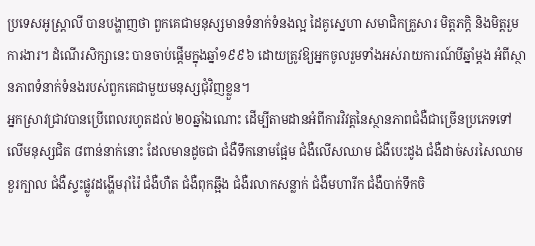ប្រទេសអូស្ត្រាលី បានបង្ហាញថា ពួកគេជាមនុស្សមានទំនាក់ទំនងល្អ ដៃគូស្នេហា សមាជិកគ្រួសារ មិត្តភក្តិ និងមិត្តរួមការងារ។ ដំណើរសិក្សានេះ បានចាប់ផ្ដើមក្នុងឆ្នាំ១៩៩៦ ដោយត្រូវឱ្យអ្នកចូលរួមទាំងអស់រាយការណ៍បីឆ្នាំម្ដង អំពីស្ថានភាពទំនាក់ទំនងរបស់ពួកគេជាមួយមនុស្សជុំវិញខ្លួន។
អ្នកស្រាវជ្រាវបានប្រើពេលរហូតដល់ ២០ឆ្នាំឯណោះ ដើម្បីតាមដានអំពីការវិវត្តនៃស្ថានភាពជំងឺជាច្រើនប្រភេទទៅលើមនុស្សជិត ៨ពាន់នាក់នោះ ដែលមានដូចជា ជំងឺទឹកនោមផ្អែម ជំងឺលើសឈាម ជំងឺបេះដូង ជំងឺដាច់សរសៃឈាមខួរក្បាល ជំងឺស្ទះផ្លូវដង្ហើមរ៉ាំរ៉ៃ ជំងឺហឺត ជំងឺពុកឆ្អឹង ជំងឺរលាកសន្លាក់ ជំងឺមហារីក ជំងឺបាក់ទឹកចិ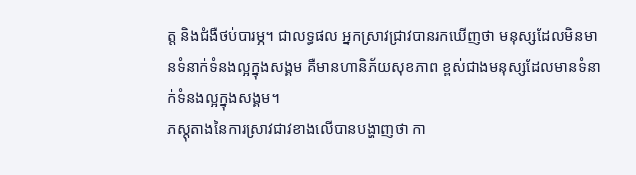ត្ត និងជំងឺថប់បារម្ភ។ ជាលទ្ធផល អ្នកស្រាវជ្រាវបានរកឃើញថា មនុស្សដែលមិនមានទំនាក់ទំនងល្អក្នុងសង្គម គឺមានហានិភ័យសុខភាព ខ្ពស់ជាងមនុស្សដែលមានទំនាក់ទំនងល្អក្នុងសង្គម។
ភស្តុតាងនៃការស្រាវជាវខាងលើបានបង្ហាញថា កា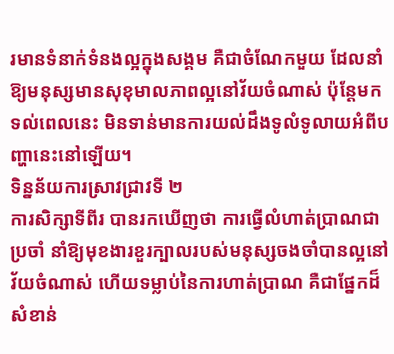រមានទំនាក់ទំនងល្អក្នុងសង្គម គឺជាចំណែកមួយ ដែលនាំឱ្យមនុស្សមានសុខុមាលភាពល្អនៅវ័យចំណាស់ ប៉ុន្តែមកទល់ពេលនេះ មិនទាន់មានការយល់ដឹងទូលំទូលាយអំពីបញ្ហានេះនៅឡើយ។
ទិន្នន័យការស្រាវជ្រាវទី ២
ការសិក្សាទីពីរ បានរកឃើញថា ការធ្វើលំហាត់ប្រាណជាប្រចាំ នាំឱ្យមុខងារខួរក្បាលរបស់មនុស្សចងចាំបានល្អនៅវ័យចំណាស់ ហើយទម្លាប់នៃការហាត់ប្រាណ គឺជាផ្នែកដ៏សំខាន់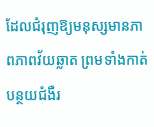ដែលជំរុញឱ្យមនុស្សមានភាពភាពវ័យឆ្លាត ព្រមទាំងកាត់បន្ថយជំងឺរ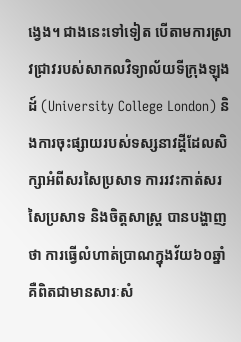ង្វេង។ ជាងនេះទៅទៀត បើតាមការស្រាវជ្រាវរបស់សាកលវិទ្យាល័យទីក្រុងឡុងដ៍ (University College London) និងការចុះផ្សាយរបស់ទស្សនាវដ្តីដែលសិក្សាអំពីសរសៃប្រសាទ ការរវះកាត់សរសៃប្រសាទ និងចិត្តសាស្ត្រ បានបង្ហាញថា ការធ្វើលំហាត់ប្រាណក្នុងវ័យ៦០ឆ្នាំ គឺពិតជាមានសារៈសំ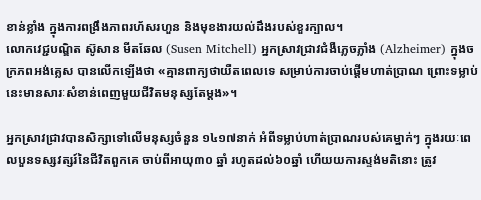ខាន់ខ្លាំង ក្នុងការពង្រឹងភាពរហ័សរហួន និងមុខងារយល់ដឹងរបស់ខួរក្បាល។
លោកវេជ្ជបណ្ឌិត ស៊ូសាន មីតឆែល (Susen Mitchell) អ្នកស្រាវជា្រវជំងឺភ្លេចភ្លាំង (Alzheimer) ក្នុងចក្រភពអង់គ្លេស បានលើកឡើងថា «គ្មានពាក្យថាយឺតពេលទេ សម្រាប់ការចាប់ផ្ដើមហាត់ប្រាណ ព្រោះទម្លាប់នេះមានសារៈសំខាន់ពេញមួយជីវិតមនុស្សតែម្ដង»។

អ្នកស្រាវជ្រាវបានសិក្សាទៅលើមនុស្សចំនួន ១៤១៧នាក់ អំពីទម្លាប់ហាត់ប្រាណរបស់គេម្នាក់ៗ ក្នុងរយៈពេលបួនទស្សវត្សរ៍នៃជីវិតពួកគេ ចាប់ពីអាយុ៣០ ឆ្នាំ រហូតដល់៦០ឆ្នាំ ហើយយការស្ទង់មតិនោះ ត្រូវ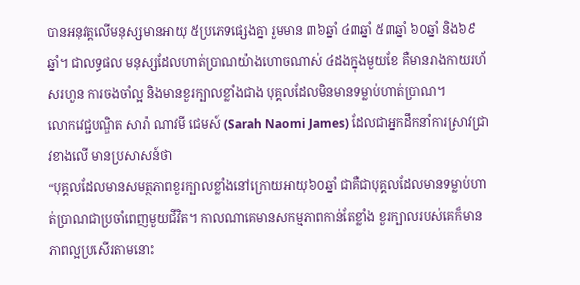បានអនុវត្តលើមនុស្សមានអាយុ ៥ប្រភេទផ្សេងគ្នា រួមមាន ៣៦ឆ្នាំ ៤៣ឆ្នាំ ៥៣ឆ្នាំ ៦០ឆ្នាំ និង៦៩ឆ្នាំ។ ជាលទ្ធផល មនុស្សដែលហាត់ប្រាណយ៉ាងហោចណាស់ ៤ដងក្នុងមួយខែ គឺមានរាងកាយរហ័សរហួន ការចងចាំល្អ និងមានខួរក្បាលខ្លាំងជាង បុគ្គលដែលមិនមានទម្លាប់ហាត់ប្រាណ។
លោកវេជ្ជបណ្ឌិត សារ៉ា ណាវមី ជេមស៍ (Sarah Naomi James) ដែលជាអ្នកដឹកនាំការស្រាវជ្រាវខាងលើ មានប្រសាសន៍ថា
“បុគ្គលដែលមានសមត្ថភាពខួរក្បាលខ្លាំងនៅក្រោយអាយុ៦០ឆ្នាំ ជាគឺជាបុគ្គលដែលមានទម្លាប់ហាត់ប្រាណជាប្រចាំពេញមួយជីវិត។ កាលណាគេមានសកម្មភាពកាន់តែខ្លាំង ខួរក្បាលរបស់គេក៏មានភាពល្អប្រសើរតាមនោះ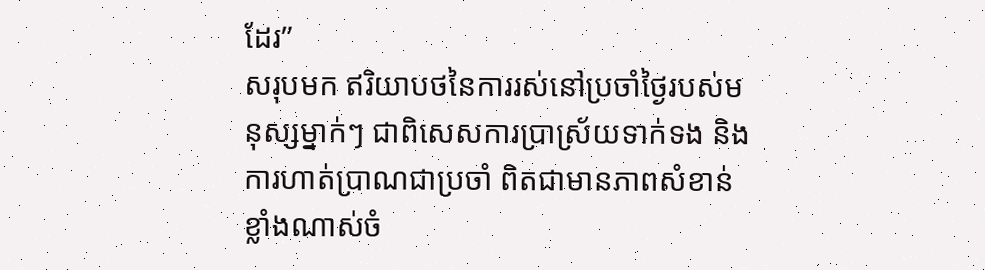ដែរ”
សរុបមក ឥរិយាបថនៃការរស់នៅប្រចាំថ្ងៃរបស់មនុស្សម្នាក់ៗ ជាពិសេសការប្រាស្រ័យទាក់ទង និងការហាត់ប្រាណជាប្រចាំ ពិតជាមានភាពសំខាន់ខ្លាំងណាស់ចំ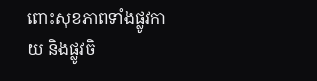ពោះសុខភាពទាំងផ្លូវកាយ និងផ្លូវចិ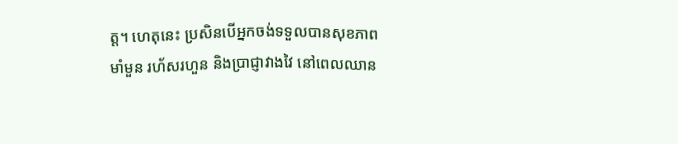ត្ត។ ហេតុនេះ ប្រសិនបើអ្នកចង់ទទួលបានសុខភាពមាំមួន រហ័សរហួន និងប្រាជ្ញាវាងវៃ នៅពេលឈាន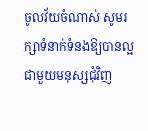ចូលវ័យចំណាស់ សូមរក្សាទំនាក់ទំនងឱ្យបានល្អជាមួយមនុស្សជុំវិញ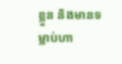ខ្លួន និងមានទម្លាប់ហា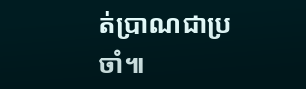ត់ប្រាណជាប្រចាំ៕